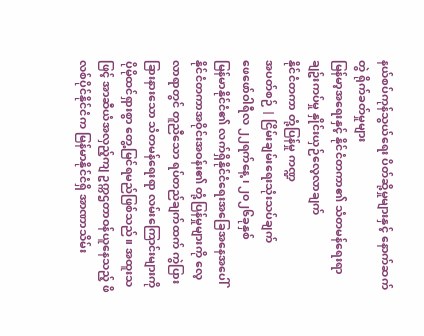နယ်စပ်ကုန်သွယ်ရေး ပိတ်ဆို့မှုများနှင့် နောက်ဆက်တွဲ ရိုက်ခတ်မှုများ
မြန်မာ့အရေးနှင့် နိုင်ငံတကာ၏ သံတမန်ရေးရာချဥ်းကပ်မှု နှိုင်းယှဉ်လေ့လာချက်
နိုင်ငံတကာ တုံ့ပြန်မှု ကဏ္ဍ
အပတ်စဉ် | ငြိမ်းချမ်းရေးသုံးသပ်ချက်
ဖေဖော်ဝါရီလ ၂၂ရက်နေ့ ၊ ၂၀၂၆ခုနှစ်
မြန်မာနိုင်ငံ၏ လက်ရှိနိုင်ငံရေးအခြေအနေအပေါ် နိုင်ငံတကာအဝိုင်းအဝန်း၏ တုံ့ပြန်မှုများကို လေ့လာရာတွင် တူညီသော ရပ်တည်ချက်ထက် ကွဲပြားခြားနားသော သံတမန်ရေးရာ လမ်းကြောင်းများကို ပိုမိုထင်ရှားစွာ တွေ့မြင်ရမည်ဖြစ်သည်။ အထူးသဖြင့် အာဆီယံအလှည့်ကျ ဥက္ကဌတာဝန်ယူနေသည့် ဖိလစ်ပိုင်နိုင်ငံက မြန်မာနိုင်ငံရှိ အာဏာသိမ်း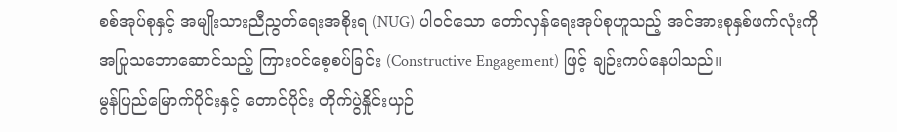စစ်အုပ်စုနှင့် အမျိုးသားညီညွတ်ရေးအစိုးရ (NUG) ပါဝင်သော တော်လှန်ရေးအုပ်စုဟူသည့် အင်အားစုနှစ်ဖက်လုံးကို အပြုသဘောဆောင်သည့် ကြားဝင်စေ့စပ်ခြင်း (Constructive Engagement) ဖြင့် ချဉ်းကပ်နေပါသည်။
မွန်ပြည်မြောက်ပိုင်းနှင့် တောင်ပိုင်း တိုက်ပွဲနှိုင်းယှဉ်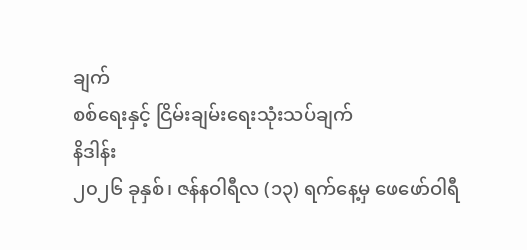ချက်
စစ်ရေးနှင့် ငြိမ်းချမ်းရေးသုံးသပ်ချက်
နိဒါန်း
၂၀၂၆ ခုနှစ်၊ ဇန်နဝါရီလ (၁၃) ရက်နေ့မှ ဖေဖော်ဝါရီ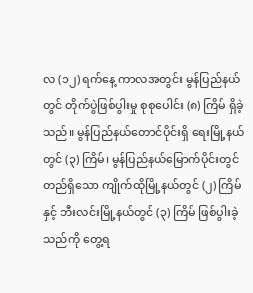လ (၁၂) ရက်နေ့ ကာလအတွင်း မွန်ပြည်နယ်တွင် တိုက်ပွဲဖြစ်ပွါးမှု စုစုပေါင်း (၈) ကြိမ် ရှိခဲ့သည်။ မွန်ပြည်နယ်တောင်ပိုင်းရှိ ရေးမြို့နယ်တွင် (၃) ကြိမ်၊ မွန်ပြည်နယ်မြောက်ပိုင်းတွင်တည်ရှိသော ကျိုက်ထိုမြို့နယ်တွင် (၂) ကြိမ်နှင့် ဘီးလင်းမြို့နယ်တွင် (၃) ကြိမ် ဖြစ်ပွါးခဲ့သည်ကို တွေ့ရ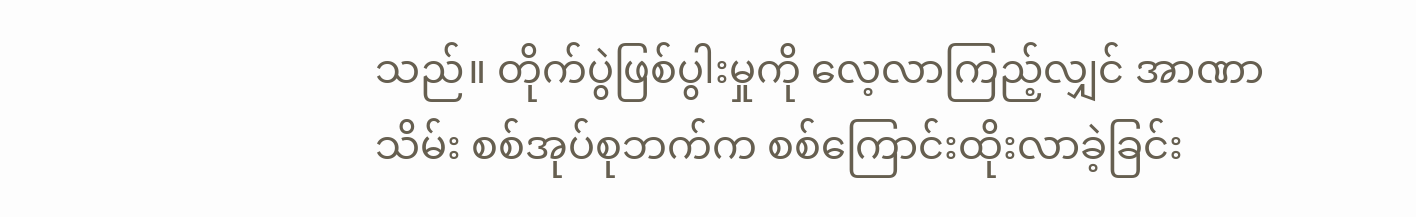သည်။ တိုက်ပွဲဖြစ်ပွါးမှုကို လေ့လာကြည့်လျှင် အာဏာသိမ်း စစ်အုပ်စုဘက်က စစ်ကြောင်းထိုးလာခဲ့ခြင်း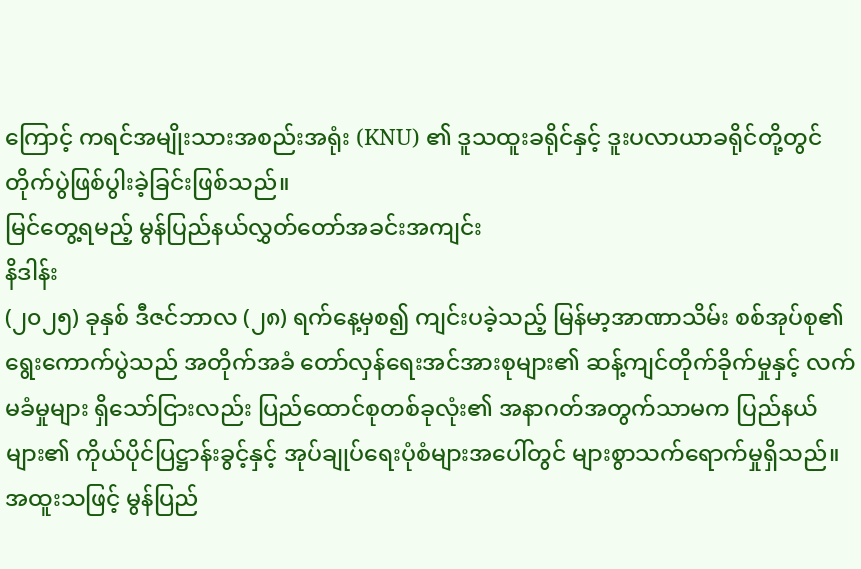ကြောင့် ကရင်အမျိုးသားအစည်းအရုံး (KNU) ၏ ဒူသထူးခရိုင်နှင့် ဒူးပလာယာခရိုင်တို့တွင် တိုက်ပွဲဖြစ်ပွါးခဲ့ခြင်းဖြစ်သည်။
မြင်တွေ့ရမည့် မွန်ပြည်နယ်လွှတ်တော်အခင်းအကျင်း
နိဒါန်း
(၂၀၂၅) ခုနှစ် ဒီဇင်ဘာလ (၂၈) ရက်နေ့မှစ၍ ကျင်းပခဲ့သည့် မြန်မာ့အာဏာသိမ်း စစ်အုပ်စု၏ ရွေးကောက်ပွဲသည် အတိုက်အခံ တော်လှန်ရေးအင်အားစုများ၏ ဆန့်ကျင်တိုက်ခိုက်မှုနှင့် လက်မခံမှုများ ရှိသော်ငြားလည်း ပြည်ထောင်စုတစ်ခုလုံး၏ အနာဂတ်အတွက်သာမက ပြည်နယ်များ၏ ကိုယ်ပိုင်ပြဋ္ဌာန်းခွင့်နှင့် အုပ်ချုပ်ရေးပုံစံများအပေါ်တွင် များစွာသက်ရောက်မှုရှိသည်။ အထူးသဖြင့် မွန်ပြည်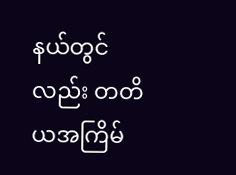နယ်တွင်လည်း တတိယအကြိမ်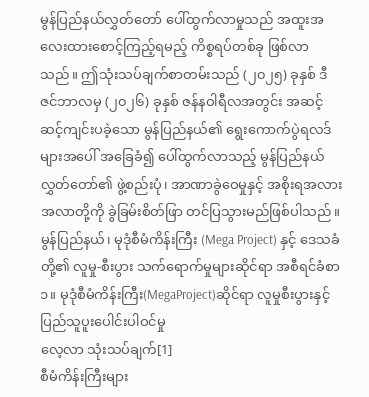မွန်ပြည်နယ်လွှတ်တော် ပေါ်ထွက်လာမှုသည် အထူးအလေးထားစောင့်ကြည့်ရမည့် ကိစ္စရပ်တစ်ခု ဖြစ်လာသည်။ ဤသုံးသပ်ချက်စာတမ်းသည် (၂၀၂၅) ခုနှစ် ဒီဇင်ဘာလမှ (၂၀၂၆) ခုနှစ် ဇန်နဝါရီလအတွင်း အဆင့်ဆင့်ကျင်းပခဲ့သော မွန်ပြည်နယ်၏ ရွေးကောက်ပွဲရလဒ်များအပေါ် အခြေခံ၍ ပေါ်ထွက်လာသည့် မွန်ပြည်နယ်လွှတ်တော်၏ ဖွဲ့စည်းပုံ၊ အာဏာခွဲဝေမှုနှင့် အစိုးရအလားအလာတို့ကို ခွဲခြမ်းစိတ်ဖြာ တင်ပြသွားမည်ဖြစ်ပါသည်။
မွန်ပြည်နယ်၊ မုဒုံစီမံကိန်းကြီး (Mega Project) နှင့် ဒေသခံတို့၏ လူမှု-စီးပွား သက်ရောက်မှုများဆိုင်ရာ အစီရင်ခံစာ
၁။ မုဒုံစီမံကိန်းကြီး(MegaProject)ဆိုင်ရာ လူမှုစီးပွားနှင့်ပြည်သူပူးပေါင်းပါဝင်မှု
လေ့လာ သုံးသပ်ချက်[1]
စီမံကိန်းကြီးများ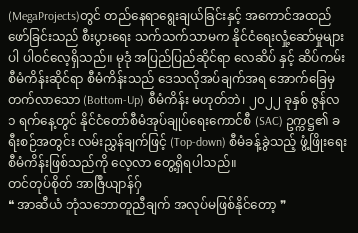(MegaProjects)တွင် တည်နေရာရွေးချယ်ခြင်းနှင့် အကောင်အထည်ဖော်ခြင်းသည် စီးပွားရေး သက်သက်သာမက နိုင်ငံရေးလှုံ့ဆော်မှုများပါ ပါဝင်လေ့ရှိသည်။ မုဒုံ အပြည်ပြည်ဆိုင်ရာ လေဆိပ် နှင့် ဆိပ်ကမ်း စီမံကိန်းဆိုင်ရာ စီမံကိန်းသည် ဒေသလိုအပ်ချက်အရ အောက်ခြေမှ တက်လာသော (Bottom-Up) စီမံကိန်း မဟုတ်ဘဲ၊ ၂၀၂၂ ခုနှစ် ဇွန်လ ၁ ရက်နေ့တွင် နိုင်ငံတော်စီမံအုပ်ချုပ်ရေးကောင်စီ (SAC) ဥက္ကဋ္ဌ၏ ခရီးစဉ်အတွင်း လမ်းညွှန်ချက်ဖြင့် (Top-down) စီမံခန့်ခွဲသည့် ဖွံ့ဖြိုးရေး စီမံကိန်းဖြစ်သည်ကို လေ့လာ တွေ့ရှိရပါသည်။
တင်တုပ်စိုတ် အာဇြဳယျာန်ဂှ်
❝ အာဆီယံ ဘုံသဘောတူညီချက် အလုပ်မဖြစ်နိုင်တော့ ❞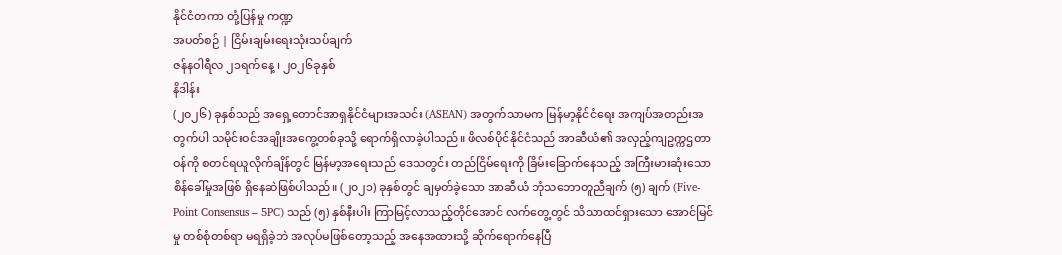နိုင်ငံတကာ တုံ့ပြန်မှု ကဏ္ဍ
အပတ်စဉ် | ငြိမ်းချမ်းရေးသုံးသပ်ချက်
ဇန်နဝါရီလ ၂၁ရက်နေ့ ၊ ၂၀၂၆ခုနှစ်
နိဒါန်း
(၂၀၂၆) ခုနှစ်သည် အရှေ့တောင်အာရှနိုင်ငံများအသင်း (ASEAN) အတွက်သာမက မြန်မာ့နိုင်ငံရေး အကျပ်အတည်းအတွက်ပါ သမိုင်းဝင်အချိုးအကွေ့တစ်ခုသို့ ရောက်ရှိလာခဲ့ပါသည်။ ဖိလစ်ပိုင်နိုင်ငံသည် အာဆီယံ၏ အလှည့်ကျဥက္ကဌတာဝန်ကို စတင်ရယူလိုက်ချိန်တွင် မြန်မာ့အရေးသည် ဒေသတွင်း တည်ငြိမ်ရေးကို ခြိမ်းခြောက်နေသည့် အကြီးမားဆုံးသော စိန်ခေါ်မှုအဖြစ် ရှိနေဆဲဖြစ်ပါသည်။ (၂၀၂၁) ခုနှစ်တွင် ချမှတ်ခဲ့သော အာဆီယံ ဘုံသဘောတူညီချက် (၅) ချက် (Five-Point Consensus – 5PC) သည် (၅) နှစ်နီးပါး ကြာမြင့်လာသည့်တိုင်အောင် လက်တွေ့တွင် သိသာထင်ရှားသော အောင်မြင်မှု တစ်စုံတစ်ရာ မရရှိခဲ့ဘဲ အလုပ်မဖြစ်တော့သည့် အနေအထားသို့ ဆိုက်ရောက်နေပြီ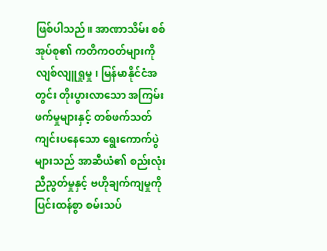ဖြစ်ပါသည်။ အာဏာသိမ်း စစ်အုပ်စု၏ ကတိကဝတ်များကို လျစ်လျူရှုမှု၊ မြန်မာနိုင်ငံအတွင်း တိုးပွားလာသော အကြမ်းဖက်မှုများနှင့် တစ်ဖက်သတ် ကျင်းပနေသော ရွေးကောက်ပွဲများသည် အာဆီယံ၏ စည်းလုံးညီညွတ်မှုနှင့် ဗဟိုချက်ကျမှုကို ပြင်းထန်စွာ စမ်းသပ်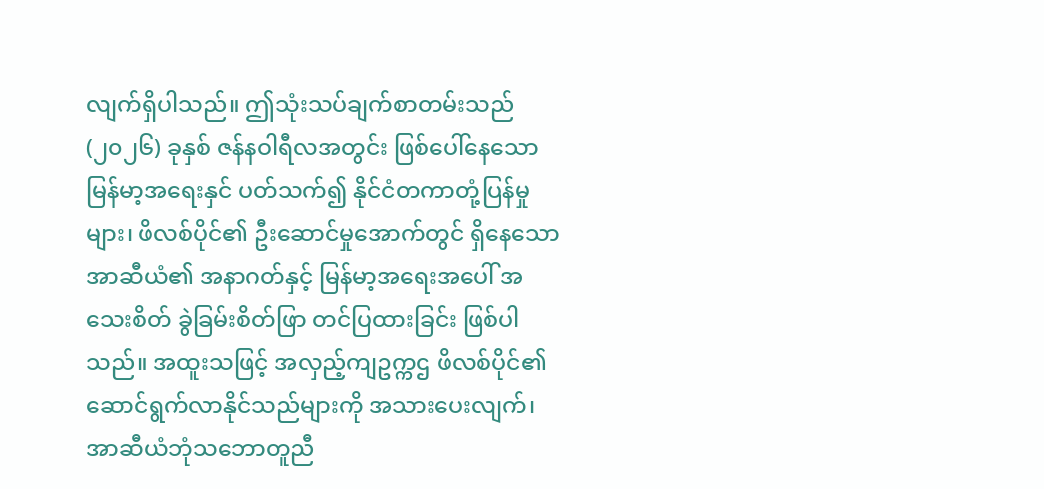လျက်ရှိပါသည်။ ဤသုံးသပ်ချက်စာတမ်းသည် (၂၀၂၆) ခုနှစ် ဇန်နဝါရီလအတွင်း ဖြစ်ပေါ်နေသော မြန်မာ့အရေးနှင် ပတ်သက်၍ နိုင်ငံတကာတုံ့ပြန်မှုများ၊ ဖိလစ်ပိုင်၏ ဦးဆောင်မှုအောက်တွင် ရှိနေသော အာဆီယံ၏ အနာဂတ်နှင့် မြန်မာ့အရေးအပေါ် အသေးစိတ် ခွဲခြမ်းစိတ်ဖြာ တင်ပြထားခြင်း ဖြစ်ပါသည်။ အထူးသဖြင့် အလှည့်ကျဥက္ကဌ ဖိလစ်ပိုင်၏ ဆောင်ရွက်လာနိုင်သည်များကို အသားပေးလျက်၊ အာဆီယံဘုံသဘောတူညီ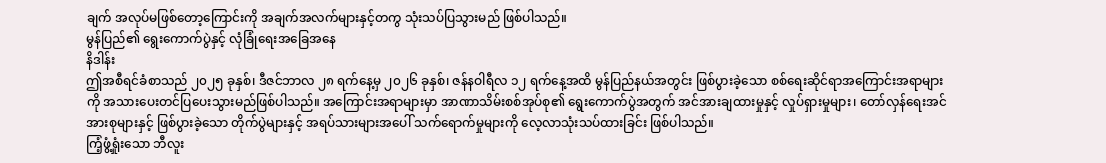ချက် အလုပ်မဖြစ်တော့ကြောင်းကို အချက်အလက်များနှင့်တကွ သုံးသပ်ပြသွားမည် ဖြစ်ပါသည်။
မွန်ပြည်၏ ရွေးကောက်ပွဲနှင့် လုံခြုံရေးအခြေအနေ
နိဒါန်း
ဤအစီရင်ခံစာသည် ၂၀၂၅ ခုနှစ်၊ ဒီဇင်ဘာလ ၂၈ ရက်နေ့မှ ၂၀၂၆ ခုနှစ်၊ ဇန်နဝါရီလ ၁၂ ရက်နေ့အထိ မွန်ပြည်နယ်အတွင်း ဖြစ်ပွားခဲ့သော စစ်ရေးဆိုင်ရာအကြောင်းအရာများကို အသားပေးတင်ပြပေးသွားမည်ဖြစ်ပါသည်။ အကြောင်းအရာများမှာ အာဏာသိမ်းစစ်အုပ်စု၏ ရွေးကောက်ပွဲအတွက် အင်အားချထားမှုနှင့် လှုပ်ရှားမှုများ၊ တော်လှန်ရေးအင်အားစုများနှင့် ဖြစ်ပွားခဲ့သော တိုက်ပွဲများနှင့် အရပ်သားများအပေါ် သက်ရောက်မှုများကို လေ့လာသုံးသပ်ထားခြင်း ဖြစ်ပါသည်။
ကြံ့ဖွံ့ရှုံးသော ဘီလူး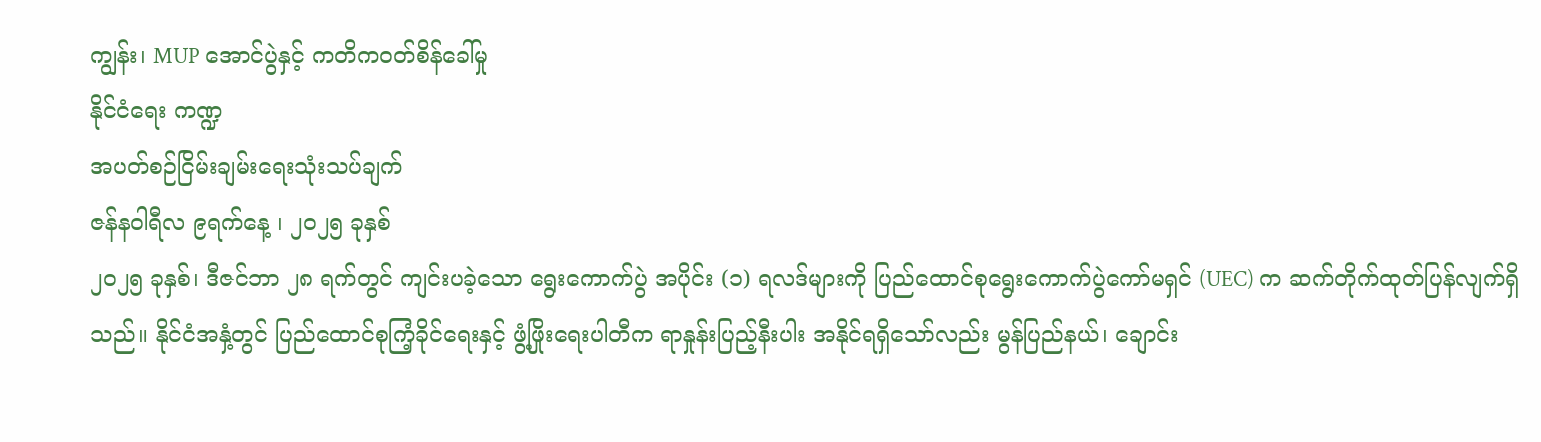ကျွန်း၊ MUP အောင်ပွဲနှင့် ကတိကဝတ်စိန်ခေါ်မှု
နိုင်ငံရေး ကဏ္ဍ
အပတ်စဉ်ငြိမ်းချမ်းရေးသုံးသပ်ချက်
ဇန်နဝါရီလ ၉ရက်နေ့ ၊ ၂၀၂၅ ခုနှစ်
၂၀၂၅ ခုနှစ်၊ ဒီဇင်ဘာ ၂၈ ရက်တွင် ကျင်းပခဲ့သော ရွေးကောက်ပွဲ အပိုင်း (၁) ရလဒ်များကို ပြည်ထောင်စုရွေးကောက်ပွဲကော်မရှင် (UEC) က ဆက်တိုက်ထုတ်ပြန်လျက်ရှိသည်။ နိုင်ငံအနှံ့တွင် ပြည်ထောင်စုကြံ့ခိုင်ရေးနှင့် ဖွံ့ဖြိုးရေးပါတီက ရာနှုန်းပြည့်နီးပါး အနိုင်ရရှိသော်လည်း မွန်ပြည်နယ်၊ ချောင်း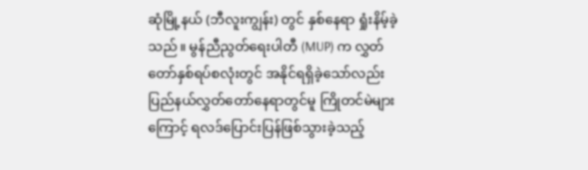ဆုံမြို့နယ် (ဘီလူးကျွန်း) တွင် နှစ်နေရာ ရှုံးနိမ့်ခဲ့သည်။ မွန်ညီညွတ်ရေးပါတီ (MUP) က လွှတ်တော်နှစ်ရပ်စလုံးတွင် အနိုင်ရရှိခဲ့သော်လည်း ပြည်နယ်လွှတ်တော်နေရာတွင်မူ ကြိုတင်မဲများကြောင့် ရလဒ်ပြောင်းပြန်ဖြစ်သွားခဲ့သည့်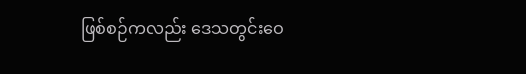ဖြစ်စဉ်ကလည်း ဒေသတွင်းဝေ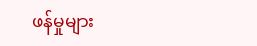ဖန်မှုများ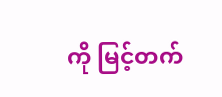ကို မြင့်တက်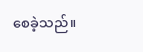စေခဲ့သည်။